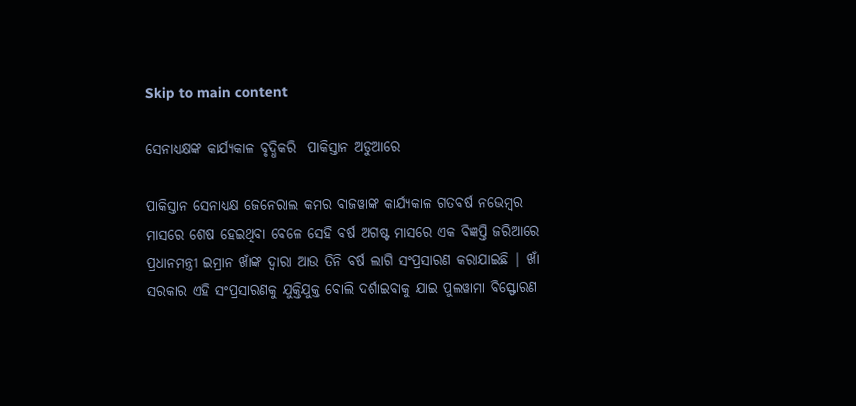Skip to main content

ସେନାଧ୍ୟକ୍ଷଙ୍କ କାର୍ଯ୍ୟକାଳ ବୃଦ୍ଧିକରି  ପାକିସ୍ତାନ ଅଡୁଆରେ

ପାକିସ୍ତାନ ସେନାଧ୍ୟକ୍ଷ ଜେନେରାଲ କମର ବାଜୱାଙ୍କ କାର୍ଯ୍ୟକାଳ ଗତବର୍ଷ ନଭେମ୍ବର ମାସରେ ଶେଷ ହେଇଥିବା ବେଳେ ସେହି ବର୍ଷ ଅଗଷ୍ଟ ମାସରେ ଏକ ବିଜ୍ଞପ୍ତି ଜରିଆରେ ପ୍ରଧାନମନ୍ତ୍ରୀ ଇମ୍ରାନ ଖାଁଙ୍କ ଦ୍ଵାରା ଆଉ ତିନି ବର୍ଷ ଲାଗି ସଂପ୍ରସାରଣ କରାଯାଇଛି | ଖାଁ ସରକାର ଏହି ସଂପ୍ରସାରଣକୁ ଯୁକ୍ତିଯୁକ୍ତ ବୋଲି ଦର୍ଶାଇବାକୁ ଯାଇ ପୁଲୱାମା ବିସ୍ଫୋରଣ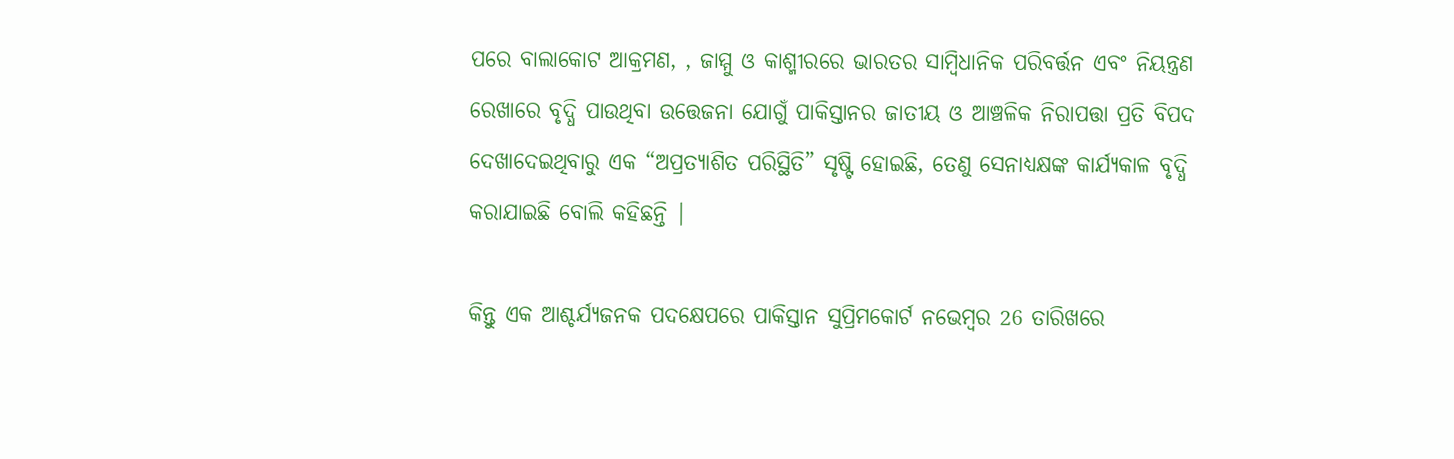ପରେ ବାଲାକୋଟ ଆକ୍ରମଣ, , ଜାମ୍ମୁ ଓ କାଶ୍ମୀରରେ ଭାରତର ସାମ୍ବିଧାନିକ ପରିବର୍ତ୍ତନ ଏବଂ ନିୟନ୍ତ୍ରଣ ରେଖାରେ ବୃଦ୍ଧି ପାଉଥିବା ଉତ୍ତେଜନା ଯୋଗୁଁ ପାକିସ୍ତାନର ଜାତୀୟ ଓ ଆଞ୍ଚଳିକ ନିରାପତ୍ତା ପ୍ରତି ବିପଦ ଦେଖାଦେଇଥିବାରୁ ଏକ “ଅପ୍ରତ୍ୟାଶିତ ପରିସ୍ଥିତି” ସୃଷ୍ଟି ହୋଇଛି, ତେଣୁ ସେନାଧ୍ୟକ୍ଷଙ୍କ କାର୍ଯ୍ୟକାଳ ବୃଦ୍ଧି କରାଯାଇଛି ବୋଲି କହିଛନ୍ତି |

କିନ୍ତୁ ଏକ ଆଶ୍ଚର୍ଯ୍ୟଜନକ ପଦକ୍ଷେପରେ ପାକିସ୍ତାନ ସୁପ୍ରିମକୋର୍ଟ ନଭେମ୍ବର 26 ତାରିଖରେ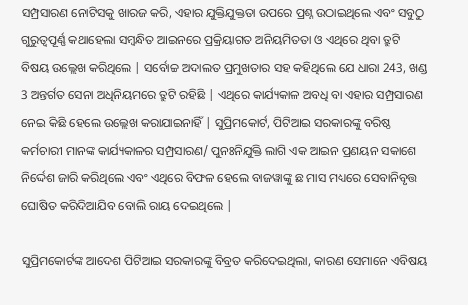ସମ୍ପ୍ରସାରଣ ନୋଟିସକୁ ଖାରଜ କରି, ଏହାର ଯୁକ୍ତିଯୁକ୍ତତା ଉପରେ ପ୍ରଶ୍ନ ଉଠାଇଥିଲେ ଏବଂ ସବୁଠୁ ଗୁରୁତ୍ୱପୂର୍ଣ୍ଣ କଥାହେଲା ସମ୍ବନ୍ଧିତ ଆଇନରେ ପ୍ରକ୍ରିୟାଗତ ଅନିୟମିତତା ଓ ଏଥିରେ ଥିବା ତ୍ରୁଟି ବିଷୟ ଉଲ୍ଲେଖ କରିଥିଲେ | ସର୍ବୋଚ୍ଚ ଅଦାଲତ ପ୍ରମୁଖତାର ସହ କହିଥିଲେ ଯେ ଧାରା 243, ଖଣ୍ଡ 3 ଅନ୍ତର୍ଗତ ସେନା ଅଧିନିୟମରେ ତ୍ରୁଟି ରହିଛି | ଏଥିରେ କାର୍ଯ୍ୟକାଳ ଅବଧି ବା ଏହାର ସମ୍ପ୍ରସାରଣ ନେଇ କିଛି ହେଲେ ଉଲ୍ଲେଖ କରାଯାଇନାହିଁ | ସୁପ୍ରିମକୋର୍ଟ, ପିଟିଆଇ ସରକାରଙ୍କୁ ବରିଷ୍ଠ କର୍ମଚାରୀ ମାନଙ୍କ କାର୍ଯ୍ୟକାଳର ସମ୍ପ୍ରସାରଣ/ ପୁନଃନିଯୁକ୍ତି ଲାଗି ଏକ ଆଇନ ପ୍ରଣୟନ ସକାଶେ ନିର୍ଦ୍ଦେଶ ଜାରି କରିଥିଲେ ଏବଂ ଏଥିରେ ବିଫଳ ହେଲେ ବାଜୱାଙ୍କୁ ଛ ମାସ ମଧ୍ୟରେ ସେବାନିବୃତ୍ତ ଘୋଷିତ କରିଦିଆଯିବ ବୋଲି ରାୟ ଦେଇଥିଲେ |

ସୁପ୍ରିମକୋର୍ଟଙ୍କ ଆଦେଶ ପିଟିଆଇ ସରକାରଙ୍କୁ ବିବ୍ରତ କରିଦେଇଥିଲା, କାରଣ ସେମାନେ ଏବିଷୟ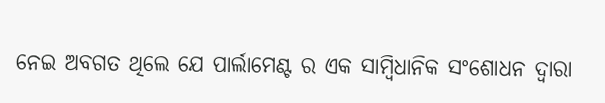ନେଇ ଅବଗତ ଥିଲେ ଯେ ପାର୍ଲାମେଣ୍ଟ ର ଏକ ସାମ୍ବିଧାନିକ ସଂଶୋଧନ ଦ୍ଵାରା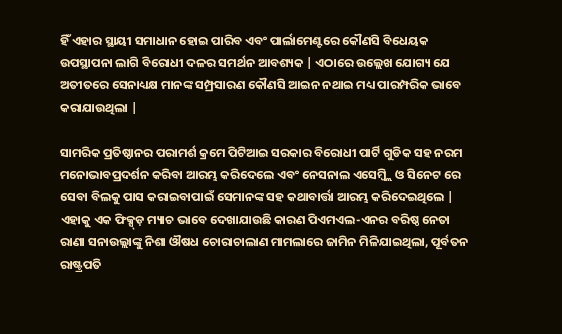ହିଁ ଏହାର ସ୍ଥାୟୀ ସମାଧାନ ହୋଇ ପାରିବ ଏବଂ ପାର୍ଲାମେଣ୍ଟରେ କୌଣସି ବିଧେୟକ ଉପସ୍ଥାପନା ଲାଗି ବିରୋଧୀ ଦଳର ସମର୍ଥନ ଆବଶ୍ୟକ | ଏଠାରେ ଉଲ୍ଲେଖ ଯୋଗ୍ୟ ଯେ ଅତୀତରେ ସେନାଧ୍ୟକ୍ଷ ମାନଙ୍କ ସମ୍ପ୍ରସାରଣ କୌଣସି ଆଇନ ନଥାଇ ମଧ୍ୟ ପାରମ୍ପରିକ ଭାବେ କରାଯାଉଥିଲା |

ସାମରିକ ପ୍ରତିଷ୍ଠାନର ପରାମର୍ଶ କ୍ରମେ ପିଟିଆଇ ସରକାର ବିରୋଧୀ ପାର୍ଟି ଗୁଡିକ ସହ ନରମ ମନୋଭାବପ୍ରଦର୍ଶନ କରିବା ଆରମ୍ଭ କରିଦେଲେ ଏବଂ ନେସନାଲ ଏସେମ୍ବ୍ଲି ଓ ସିନେଟ ରେ ସେବା ବିଲକୁ ପାସ କରାଇବାପାଇଁ ସେମାନଙ୍କ ସହ କଥାବାର୍ତ୍ତା ଆରମ୍ଭ କରିଦେଇଥିଲେ | ଏହାକୁ ଏକ ଫିକ୍ସ୍ଡ଼ ମ୍ୟାଚ ଭାବେ ଦେଖାଯାଉଛି କାରଣ ପିଏମଏଲ-ଏନର ବରିଷ୍ଠ ନେତା ରାଣା ସନାଉଲ୍ଲାଙ୍କୁ ନିଶା ଔଷଧ ଚୋରାଚାଲାଣ ମାମଲାରେ ଜାମିନ ମିଳିଯାଇଥିଲା, ପୂର୍ବତନ ରାଷ୍ଟ୍ରପତି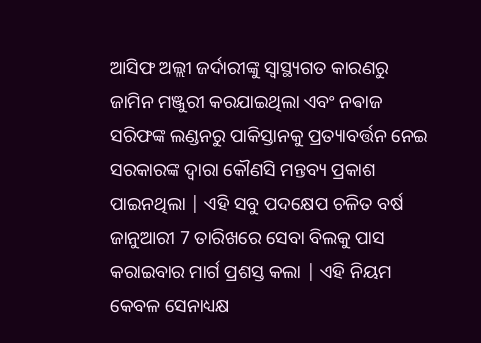ଆସିଫ ଅଲ୍ଲୀ ଜର୍ଦାରୀଙ୍କୁ ସ୍ଵାସ୍ଥ୍ୟଗତ କାରଣରୁ ଜାମିନ ମଞ୍ଜୁରୀ କରଯାଇଥିଲା ଏବଂ ନଵାଜ ସରିଫଙ୍କ ଲଣ୍ଡନରୁ ପାକିସ୍ତାନକୁ ପ୍ରତ୍ୟାବର୍ତ୍ତନ ନେଇ ସରକାରଙ୍କ ଦ୍ଵାରା କୌଣସି ମନ୍ତବ୍ୟ ପ୍ରକାଶ ପାଇନଥିଲା | ଏହି ସବୁ ପଦକ୍ଷେପ ଚଳିତ ବର୍ଷ ଜାନୁଆରୀ 7 ତାରିଖରେ ସେବା ବିଲକୁ ପାସ କରାଇବାର ମାର୍ଗ ପ୍ରଶସ୍ତ କଲା | ଏହି ନିୟମ କେବଳ ସେନାଧ୍ୟକ୍ଷ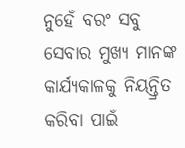ନୁହେଁ ବରଂ ସବୁ ସେବାର ମୁଖ୍ୟ ମାନଙ୍କ କାର୍ଯ୍ୟକାଳକୁ ନିୟନ୍ତ୍ରିତ କରିବା ପାଇଁ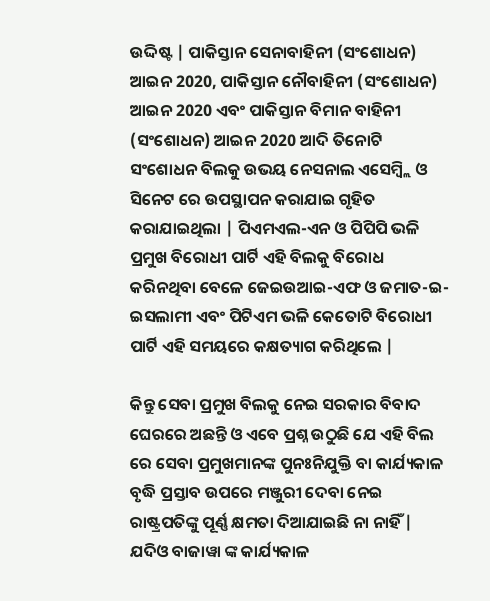ଉଦ୍ଦିଷ୍ଟ | ପାକିସ୍ତାନ ସେନାବାହିନୀ (ସଂଶୋଧନ) ଆଇନ 2020, ପାକିସ୍ତାନ ନୌବାହିନୀ (ସଂଶୋଧନ) ଆଇନ 2020 ଏବଂ ପାକିସ୍ତାନ ବିମାନ ବାହିନୀ (ସଂଶୋଧନ) ଆଇନ 2020 ଆଦି ତିନୋଟି ସଂଶୋଧନ ବିଲକୁ ଉଭୟ ନେସନାଲ ଏସେମ୍ବ୍ଲି ଓ ସିନେଟ ରେ ଉପସ୍ଥାପନ କରାଯାଇ ଗୃହିତ କରାଯାଇଥିଲା | ପିଏମଏଲ-ଏନ ଓ ପିପିପି ଭଳି ପ୍ରମୁଖ ବିରୋଧୀ ପାର୍ଟି ଏହି ବିଲକୁ ବିରୋଧ କରିନଥିବା ବେଳେ ଜେଇଉଆଇ-ଏଫ ଓ ଜମାତ-ଇ-ଇସଲାମୀ ଏବଂ ପିଟିଏମ ଭଳି କେତୋଟି ବିରୋଧୀ ପାର୍ଟି ଏହି ସମୟରେ କକ୍ଷତ୍ୟାଗ କରିଥିଲେ |

କିନ୍ତୁ ସେବା ପ୍ରମୁଖ ବିଲକୁ ନେଇ ସରକାର ବିବାଦ ଘେରରେ ଅଛନ୍ତି ଓ ଏବେ ପ୍ରଶ୍ନ ଉଠୁଛି ଯେ ଏହି ବିଲ ରେ ସେବା ପ୍ରମୁଖମାନଙ୍କ ପୁନଃନିଯୁକ୍ତି ବା କାର୍ଯ୍ୟକାଳ ବୃଦ୍ଧି ପ୍ରସ୍ତାବ ଉପରେ ମଞ୍ଜୁରୀ ଦେବା ନେଇ ରାଷ୍ଟ୍ରପତିଙ୍କୁ ପୂର୍ଣ୍ଣ କ୍ଷମତା ଦିଆଯାଇଛି ନା ନାହିଁ | ଯଦିଓ ବାଜାୱା ଙ୍କ କାର୍ଯ୍ୟକାଳ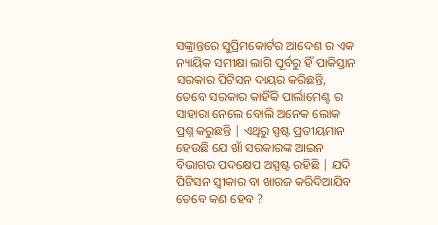ସଙ୍କ୍ରାନ୍ତରେ ସୁପ୍ରିମକୋର୍ଟର ଆଦେଶ ର ଏକ ନ୍ୟାୟିକ ସମୀକ୍ଷା ଲାଗି ପୂର୍ବରୁ ହିଁ ପାକିସ୍ତାନ ସରକାର ପିଟିସନ ଦାୟର କରିଛନ୍ତି, ତେବେ ସରକାର କାହିଁକି ପାର୍ଲାମେଣ୍ଟ ର ସାହାରା ନେଲେ ବୋଲି ଅନେକ ଲୋକ ପ୍ରଶ୍ନ କରୁଛନ୍ତି | ଏଥିରୁ ସ୍ପଷ୍ଟ ପ୍ରତୀୟମାନ ହେଉଛି ଯେ ଖାଁ ସରକାରଙ୍କ ଆଇନ ବିଭାଗର ପଦକ୍ଷେପ ଅସ୍ପଷ୍ଟ ରହିଛି | ଯଦି ପିଟିସନ ସ୍ଵୀକାର ବା ଖାରଜ କରିଦିଆଯିବ ତେବେ କଣ ହେବ ?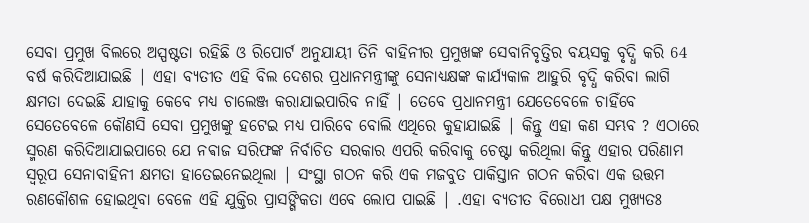ସେବା ପ୍ରମୁଖ ବିଲରେ ଅସ୍ପଷ୍ଟତା ରହିଛି ଓ ରିପୋର୍ଟ ଅନୁଯାୟୀ ତିନି ବାହିନୀର ପ୍ରମୁଖଙ୍କ ସେବାନିବୃତ୍ତିର ବୟସକୁ ବୃଦ୍ଧି କରି 64 ବର୍ଷ କରିଦିଆଯାଇଛି | ଏହା ବ୍ୟତୀତ ଏହି ବିଲ ଦେଶର ପ୍ରଧାନମନ୍ତ୍ରୀଙ୍କୁ ସେନାଧ୍ୟକ୍ଷଙ୍କ କାର୍ଯ୍ୟକାଳ ଆହୁରି ବୃଦ୍ଧି କରିବା ଲାଗି କ୍ଷମତା ଦେଇଛି ଯାହାକୁ କେବେ ମଧ୍ୟ ଚାଲେଞ୍ଜ କରାଯାଇପାରିବ ନାହିଁ | ତେବେ ପ୍ରଧାନମନ୍ତ୍ରୀ ଯେତେବେଳେ ଚାହିଁବେ ସେତେବେଳେ କୌଣସି ସେବା ପ୍ରମୁଖଙ୍କୁ ହଟେଇ ମଧ୍ୟ ପାରିବେ ବୋଲି ଏଥିରେ କୁହାଯାଇଛି | କିନ୍ତୁ ଏହା କଣ ସମ୍ଭବ ? ଏଠାରେ ସ୍ମରଣ କରିଦିଆଯାଇପାରେ ଯେ ନଵାଜ ସରିଫଙ୍କ ନିର୍ବାଚିତ ସରକାର ଏପରି କରିବାକୁ ଚେଷ୍ଟା କରିଥିଲା କିନ୍ତୁ ଏହାର ପରିଣାମ ସ୍ୱରୂପ ସେନାବାହିନୀ କ୍ଷମତା ହାତେଇନେଇଥିଲା | ସଂସ୍ଥା ଗଠନ କରି ଏକ ମଜବୁତ ପାକିସ୍ତାନ ଗଠନ କରିବା ଏକ ଉତ୍ତମ ରଣକୌଶଳ ହୋଇଥିବା ବେଳେ ଏହି ଯୁକ୍ତିର ପ୍ରାସଙ୍ଗିକତା ଏବେ ଲୋପ ପାଇଛି | .ଏହା ବ୍ୟତୀତ ବିରୋଧୀ ପକ୍ଷ ମୁଖ୍ୟତଃ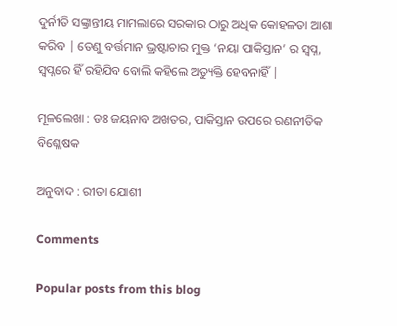ଦୁର୍ନୀତି ସଙ୍କ୍ରାନ୍ତୀୟ ମାମଲାରେ ସରକାର ଠାରୁ ଅଧିକ କୋହଳତା ଆଶା କରିବ | ତେଣୁ ବର୍ତ୍ତମାନ ଭ୍ରଷ୍ଟାଚାର ମୁକ୍ତ ‘ନୟା ପାକିସ୍ତାନ’ ର ସ୍ଵପ୍ନ, ସ୍ଵପ୍ନରେ ହିଁ ରହିଯିବ ବୋଲି କହିଲେ ଅତ୍ୟୁକ୍ତି ହେବନାହିଁ |

ମୂଳଲେଖା : ଡଃ ଜୟନାବ ଅଖତର, ପାକିସ୍ତାନ ଉପରେ ରଣନୀତିକ ବିଶ୍ଳେଷକ

ଅନୁବାଦ : ରୀତା ଯୋଶୀ

Comments

Popular posts from this blog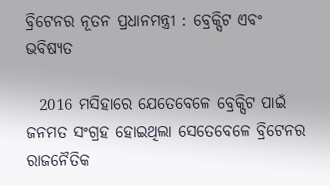ବ୍ରିଟେନର ନୂତନ ପ୍ରଧାନମନ୍ତ୍ରୀ : ବ୍ରେକ୍ସିଟ ଏବଂ ଭବିଷ୍ୟତ

  2016 ମସିହାରେ ଯେତେବେଳେ ବ୍ରେକ୍ସିଟ ପାଇଁ ଜନମତ ସଂଗ୍ରହ ହୋଇଥିଲା ସେତେବେଳେ ବ୍ରିଟେନର ରାଜନୈତିକ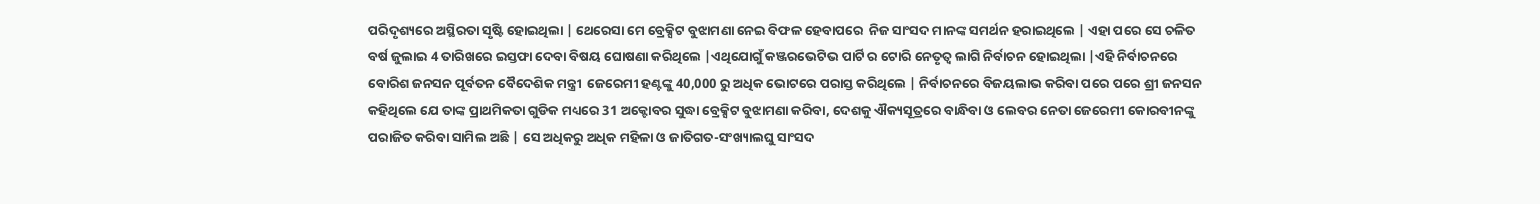ପରିଦୃଶ୍ୟରେ ଅସ୍ଥିରତା ସୃଷ୍ଟି ହୋଇଥିଲା | ଥେରେସା ମେ ବ୍ରେକ୍ସିଟ ବୁଝାମଣା ନେଇ ବିଫଳ ହେବାପରେ  ନିଜ ସାଂସଦ ମାନଙ୍କ ସମର୍ଥନ ହରାଇଥିଲେ | ଏହା ପରେ ସେ ଚଳିତ ବର୍ଷ ଜୁଲାଇ 4 ତାରିଖରେ ଇସ୍ତଫା ଦେବା ବିଷୟ ଘୋଷଣା କରିଥିଲେ |ଏଥିଯୋଗୁଁ କଞ୍ଜରଭେଟିଭ ପାର୍ଟି ର ଟୋରି ନେତୃତ୍ବ ଲାଗି ନିର୍ବାଚନ ହୋଇଥିଲା |ଏହି ନିର୍ବାଚନରେ ବୋରିଶ ଜନସନ ପୂର୍ବତନ ବୈଦେଶିକ ମନ୍ତ୍ରୀ  ଜେରେମୀ ହଣ୍ଟଙ୍କୁ 40,000 ରୁ ଅଧିକ ଭୋଟରେ ପରାସ୍ତ କରିଥିଲେ | ନିର୍ବାଚନରେ ବିଜୟଲାଭ କରିବା ପରେ ପରେ ଶ୍ରୀ ଜନସନ କହିଥିଲେ ଯେ ତାଙ୍କ ପ୍ରାଥମିକତା ଗୁଡିକ ମଧ୍ୟରେ 31 ଅକ୍ଟୋବର ସୁଦ୍ଧା ବ୍ରେକ୍ସିଟ ବୁଝାମଣା କରିବା, ଦେଶକୁ ଐକ୍ୟସୂତ୍ରରେ ବାନ୍ଧିବା ଓ ଲେବର ନେତା ଜେରେମୀ କୋରବୀନଙ୍କୁ ପରାଜିତ କରିବା ସାମିଲ ଅଛି | ସେ ଅଧିକରୁ ଅଧିକ ମହିଳା ଓ ଜାତିଗତ-ସଂଖ୍ୟାଲଘୁ ସାଂସଦ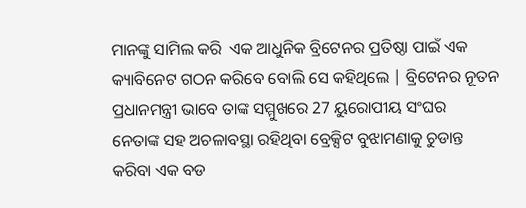ମାନଙ୍କୁ ସାମିଲ କରି  ଏକ ଆଧୁନିକ ବ୍ରିଟେନର ପ୍ରତିଷ୍ଠା ପାଇଁ ଏକ କ୍ୟାବିନେଟ ଗଠନ କରିବେ ବୋଲି ସେ କହିଥିଲେ | ବ୍ରିଟେନର ନୂତନ ପ୍ରଧାନମନ୍ତ୍ରୀ ଭାବେ ତାଙ୍କ ସମ୍ମୁଖରେ 27 ୟୁରୋପୀୟ ସଂଘର   ନେତାଙ୍କ ସହ ଅଚଳାବସ୍ଥା ରହିଥିବା ବ୍ରେକ୍ସିଟ ବୁଝାମଣାକୁ ଚୁଡାନ୍ତ କରିବା ଏକ ବଡ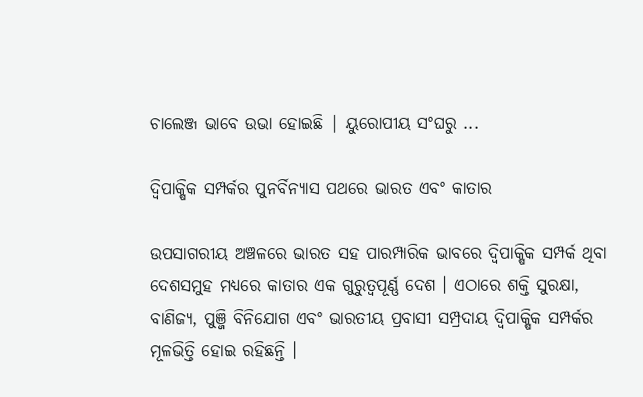ଚାଲେଞ୍ଜ ଭାବେ ଉଭା ହୋଇଛି | ୟୁରୋପୀୟ ସଂଘରୁ ...

ଦ୍ୱିପାକ୍ଷିକ ସମ୍ପର୍କର ପୁନର୍ବିନ୍ୟାସ ପଥରେ ଭାରତ ଏବଂ କାତାର

ଉପସାଗରୀୟ ଅଞ୍ଚଳରେ ଭାରତ ସହ ପାରମ୍ପାରିକ ଭାବରେ ଦ୍ୱିପାକ୍ଷିକ ସମ୍ପର୍କ ଥିବା ଦେଶସମୁହ ମଧ୍ୟରେ କାତାର ଏକ ଗୁରୁତ୍ୱପୂର୍ଣ୍ଣ ଦେଶ । ଏଠାରେ ଶକ୍ତି ସୁରକ୍ଷା, ବାଣିଜ୍ୟ, ପୁଞ୍ଜି ବିନିଯୋଗ ଏବଂ ଭାରତୀୟ ପ୍ରବାସୀ ସମ୍ପ୍ରଦାୟ ଦ୍ୱିପାକ୍ଷିକ ସମ୍ପର୍କର ମୂଳଭିତ୍ତି ହୋଇ ରହିଛନ୍ତି ।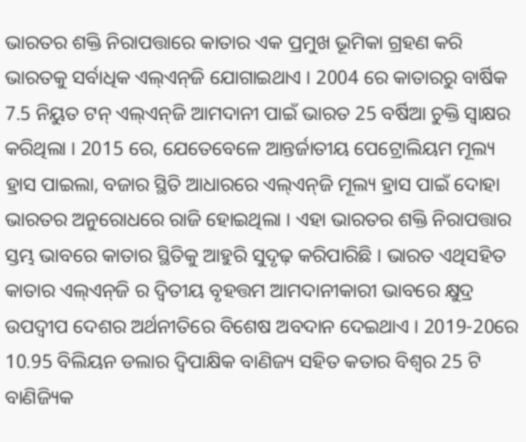ଭାରତର ଶକ୍ତି ନିରାପତ୍ତାରେ କାତାର ଏକ ପ୍ରମୁଖ ଭୂମିକା ଗ୍ରହଣ କରି ଭାରତକୁ ସର୍ବାଧିକ ଏଲ୍‌ଏନ୍‌ଜି ଯୋଗାଇଥାଏ । 2004 ରେ କାତାରରୁ ବାର୍ଷିକ 7.5 ନିୟୁତ ଟନ୍ ଏଲ୍‌ଏନ୍‌ଜି ଆମଦାନୀ ପାଇଁ ଭାରତ 25 ବର୍ଷିଆ ଚୁକ୍ତି ସ୍ୱାକ୍ଷର କରିଥିଲା । 2015 ରେ, ଯେତେବେଳେ ଆନ୍ତର୍ଜାତୀୟ ପେଟ୍ରୋଲିୟମ ମୂଲ୍ୟ ହ୍ରାସ ପାଇଲା, ବଜାର ସ୍ଥିତି ଆଧାରରେ ଏଲ୍‌ଏନ୍‌ଜି ମୂଲ୍ୟ ହ୍ରାସ ପାଇଁ ଦୋହା ଭାରତର ଅନୁରୋଧରେ ରାଜି ହୋଇଥିଲା । ଏହା ଭାରତର ଶକ୍ତି ନିରାପତ୍ତାର ସ୍ତମ୍ଭ ଭାବରେ କାତାର ସ୍ଥିତିକୁ ଆହୁରି ସୁଦୃଢ଼ କରିପାରିଛି । ଭାରତ ଏଥିସହିତ କାତାର ଏଲ୍‌ଏନ୍‌ଜି ର ଦ୍ୱିତୀୟ ବୃହତ୍ତମ ଆମଦାନୀକାରୀ ଭାବରେ କ୍ଷୁଦ୍ର ଉପଦ୍ୱୀପ ଦେଶର ଅର୍ଥନୀତିରେ ବିଶେଷ ଅବଦାନ ଦେଇଥାଏ । 2019-20ରେ 10.95 ବିଲିୟନ ଡଲାର ଦ୍ୱିପାକ୍ଷିକ ବାଣିଜ୍ୟ ସହିତ କତାର ବିଶ୍ୱର 25 ଟି ବାଣିଜ୍ୟିକ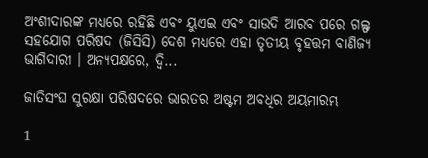ଅଂଶୀଦାରଙ୍କ ମଧ୍ୟରେ ରହିଛି ଏବଂ ୟୁଏଇ ଏବଂ ସାଉଦି ଆରବ ପରେ ଗଲ୍ଫ ସହଯୋଗ ପରିଷଦ (ଜିସିସି) ଦେଶ ମଧ୍ୟରେ ଏହା ତୃତୀୟ ବୃହତ୍ତମ ବାଣିଜ୍ୟ ଭାଗିଦାରୀ । ଅନ୍ୟପକ୍ଷରେ, ଦ୍ୱି...

ଜାତିସଂଘ ସୁରକ୍ଷା ପରିଷଦରେ ଭାରତର ଅଷ୍ଟମ ଅବଧିର ଅୟମାରମ୍ଭ

1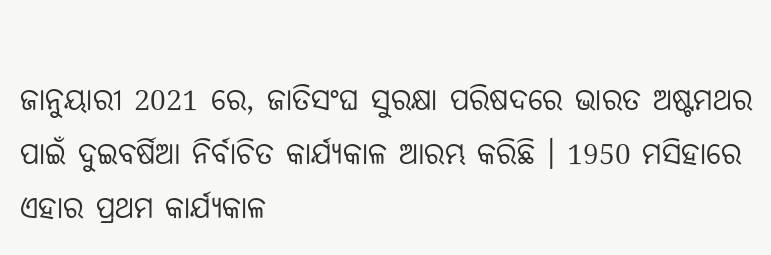ଜାନୁୟାରୀ 2021 ରେ, ଜାତିସଂଘ ସୁରକ୍ଷା ପରିଷଦରେ ଭାରତ ଅଷ୍ଟମଥର ପାଇଁ ଦୁଇବର୍ଷିଆ ନିର୍ବାଚିତ କାର୍ଯ୍ୟକାଳ ଆରମ୍ଭ କରିଛି । 1950 ମସିହାରେ ଏହାର ପ୍ରଥମ କାର୍ଯ୍ୟକାଳ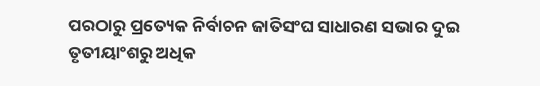ପରଠାରୁ ପ୍ରତ୍ୟେକ ନିର୍ବାଚନ ଜାତିସଂଘ ସାଧାରଣ ସଭାର ଦୁଇ ତୃତୀୟାଂଶରୁ ଅଧିକ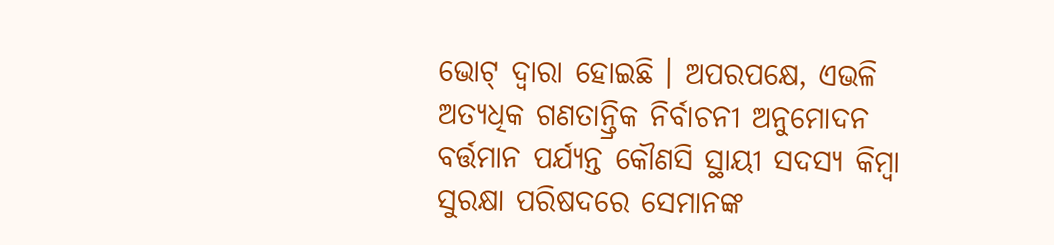ଭୋଟ୍ ଦ୍ବାରା ହୋଇଛି । ଅପରପକ୍ଷେ, ଏଭଳି ଅତ୍ୟଧିକ ଗଣତାନ୍ତ୍ରିକ ନିର୍ବାଚନୀ ଅନୁମୋଦନ ବର୍ତ୍ତମାନ ପର୍ଯ୍ୟନ୍ତ କୌଣସି ସ୍ଥାୟୀ ସଦସ୍ୟ କିମ୍ବା ସୁରକ୍ଷା ପରିଷଦରେ ସେମାନଙ୍କ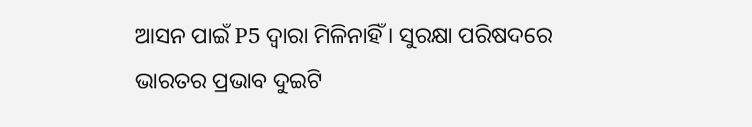ଆସନ ପାଇଁ P5 ଦ୍ୱାରା ମିଳିନାହିଁ । ସୁରକ୍ଷା ପରିଷଦରେ ଭାରତର ପ୍ରଭାବ ଦୁଇଟି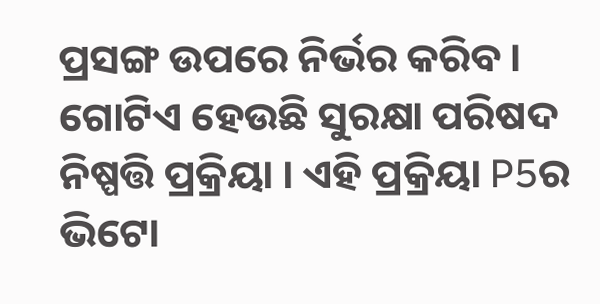ପ୍ରସଙ୍ଗ ଉପରେ ନିର୍ଭର କରିବ । ଗୋଟିଏ ହେଉଛି ସୁରକ୍ଷା ପରିଷଦ ନିଷ୍ପତ୍ତି ପ୍ରକ୍ରିୟା । ଏହି ପ୍ରକ୍ରିୟା P5ର ଭିଟୋ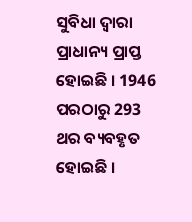ସୁବିଧା ଦ୍ୱାରା ପ୍ରାଧାନ୍ୟ ପ୍ରାପ୍ତ ହୋଇଛି । 1946 ପରଠାରୁ 293 ଥର ବ୍ୟବହୃତ ହୋଇଛି ।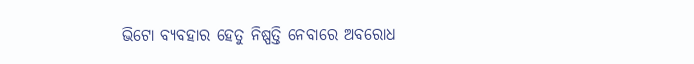ଭିଟୋ ବ୍ୟବହାର ହେତୁ ନିଷ୍ପତ୍ତି ନେବାରେ ଅବରୋଧ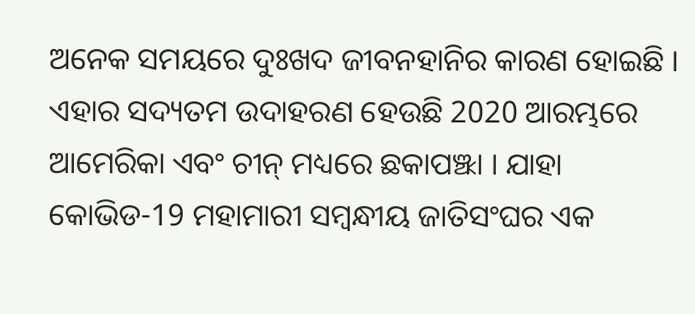ଅନେକ ସମୟରେ ଦୁଃଖଦ ଜୀବନହାନିର କାରଣ ହୋଇଛି । ଏହାର ସଦ୍ୟତମ ଉଦାହରଣ ହେଉଛି 2020 ଆରମ୍ଭରେ ଆମେରିକା ଏବଂ ଚୀନ୍ ମଧ୍ୟରେ ଛକାପଞ୍ଝା । ଯାହା କୋଭିଡ-19 ମହାମାରୀ ସମ୍ବନ୍ଧୀୟ ଜାତିସଂଘର ଏକ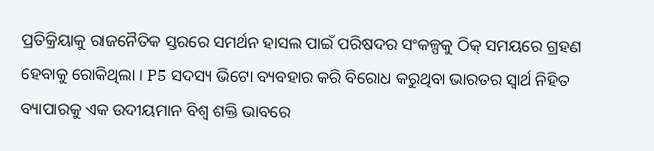ପ୍ରତିକ୍ରିୟାକୁ ରାଜନୈତିକ ସ୍ତରରେ ସମର୍ଥନ ହାସଲ ପାଇଁ ପରିଷଦର ସଂକଳ୍ପକୁ ଠିକ୍ ସମୟରେ ଗ୍ରହଣ ହେବାକୁ ରୋକିଥିଲା । P5 ସଦସ୍ୟ ଭିଟୋ ବ୍ୟବହାର କରି ବିରୋଧ କରୁଥିବା ଭାରତର ସ୍ବାର୍ଥ ନିହିତ ବ୍ୟାପାରକୁ ଏକ ଉଦୀୟମାନ ବିଶ୍ୱ ଶକ୍ତି ଭାବରେ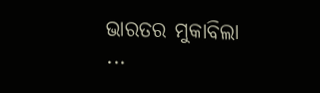ଭାରତର ମୁକାବିଲା ...